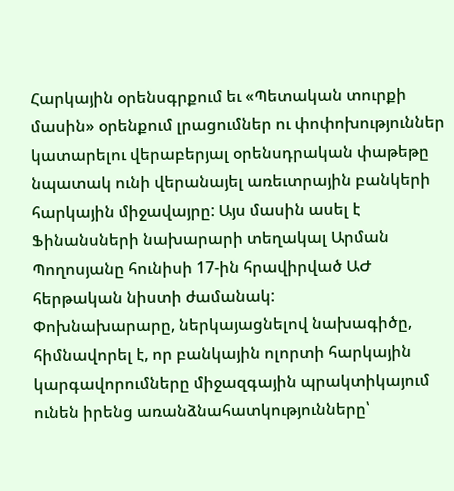Հարկային օրենսգրքում եւ «Պետական տուրքի մասին» օրենքում լրացումներ ու փոփոխություններ կատարելու վերաբերյալ օրենսդրական փաթեթը նպատակ ունի վերանայել առեւտրային բանկերի հարկային միջավայրը: Այս մասին ասել է Ֆինանսների նախարարի տեղակալ Արման Պողոսյանը հունիսի 17-ին հրավիրված ԱԺ հերթական նիստի ժամանակ:
Փոխնախարարը, ներկայացնելով նախագիծը, հիմնավորել է, որ բանկային ոլորտի հարկային կարգավորումները միջազգային պրակտիկայում ունեն իրենց առանձնահատկությունները՝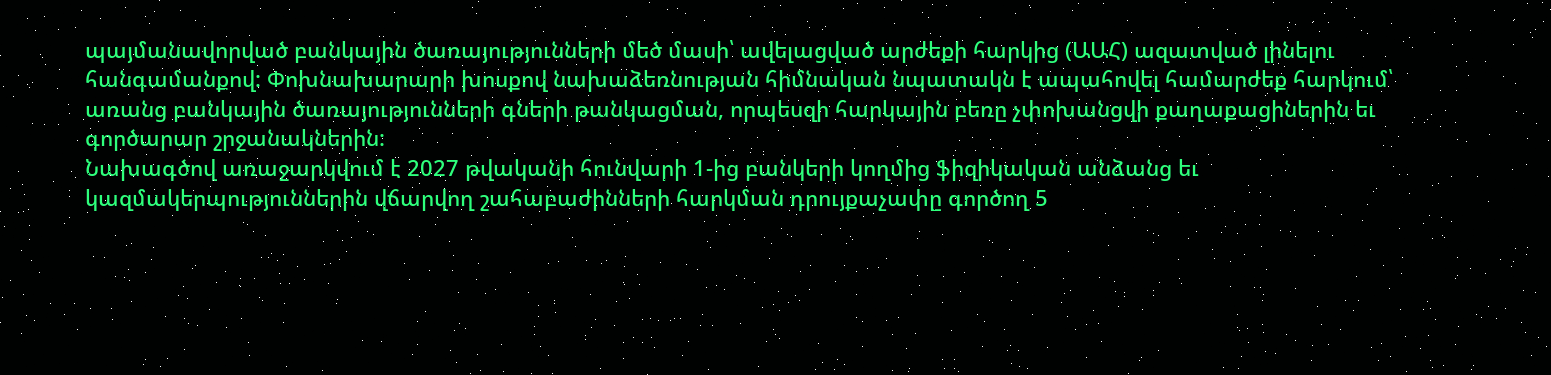պայմանավորված բանկային ծառայությունների մեծ մասի՝ ավելացված արժեքի հարկից (ԱԱՀ) ազատված լինելու հանգամանքով: Փոխնախարարի խոսքով նախաձեռնության հիմնական նպատակն է ապահովել համարժեք հարկում՝ առանց բանկային ծառայությունների գների թանկացման, որպեսզի հարկային բեռը չփոխանցվի քաղաքացիներին եւ գործարար շրջանակներին:
Նախագծով առաջարկվում է 2027 թվականի հունվարի 1-ից բանկերի կողմից ֆիզիկական անձանց եւ կազմակերպություններին վճարվող շահաբաժինների հարկման դրույքաչափը գործող 5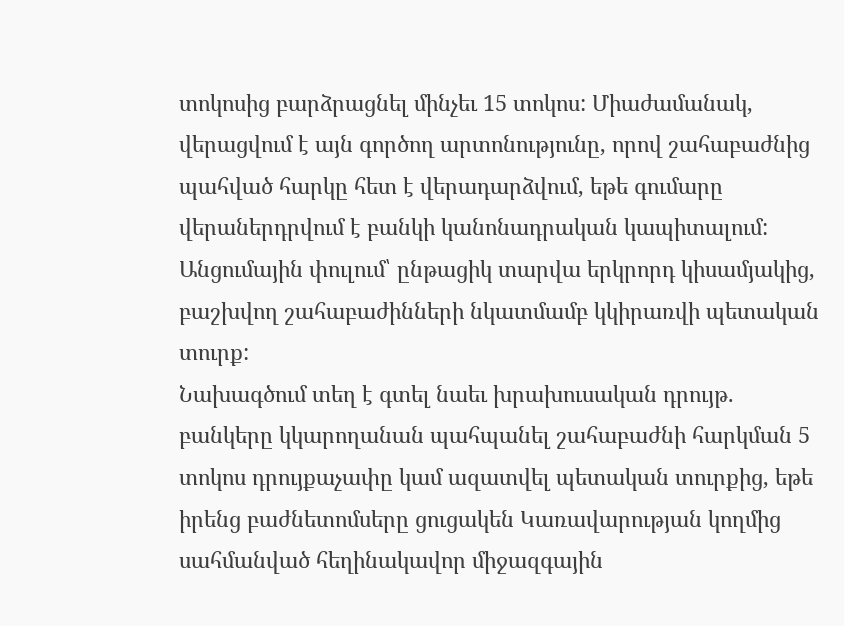տոկոսից բարձրացնել մինչեւ 15 տոկոս: Միաժամանակ, վերացվում է այն գործող արտոնությունը, որով շահաբաժնից պահված հարկը հետ է վերադարձվում, եթե գումարը վերաներդրվում է բանկի կանոնադրական կապիտալում: Անցումային փուլում՝ ընթացիկ տարվա երկրորդ կիսամյակից, բաշխվող շահաբաժինների նկատմամբ կկիրառվի պետական տուրք:
Նախագծում տեղ է գտել նաեւ խրախուսական դրույթ. բանկերը կկարողանան պահպանել շահաբաժնի հարկման 5 տոկոս դրույքաչափը կամ ազատվել պետական տուրքից, եթե իրենց բաժնետոմսերը ցուցակեն Կառավարության կողմից սահմանված հեղինակավոր միջազգային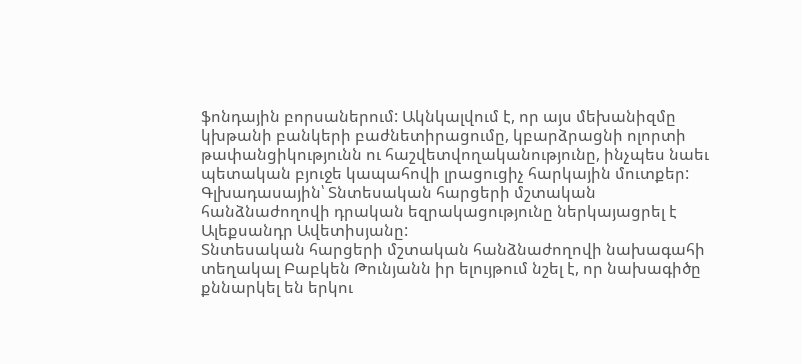ֆոնդային բորսաներում: Ակնկալվում է, որ այս մեխանիզմը կխթանի բանկերի բաժնետիրացումը, կբարձրացնի ոլորտի թափանցիկությունն ու հաշվետվողականությունը, ինչպես նաեւ պետական բյուջե կապահովի լրացուցիչ հարկային մուտքեր:
Գլխադասային՝ Տնտեսական հարցերի մշտական հանձնաժողովի դրական եզրակացությունը ներկայացրել է Ալեքսանդր Ավետիսյանը:
Տնտեսական հարցերի մշտական հանձնաժողովի նախագահի տեղակալ Բաբկեն Թունյանն իր ելույթում նշել է, որ նախագիծը քննարկել են երկու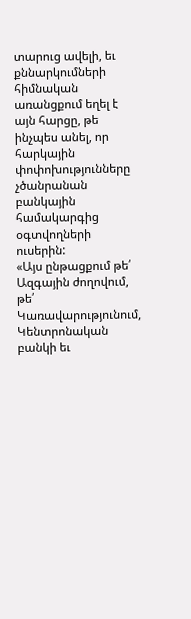տարուց ավելի, եւ քննարկումների հիմնական առանցքում եղել է այն հարցը, թե ինչպես անել, որ հարկային փոփոխությունները չծանրանան բանկային համակարգից օգտվողների ուսերին:
«Այս ընթացքում թե՛ Ազգային ժողովում, թե՛ Կառավարությունում, Կենտրոնական բանկի եւ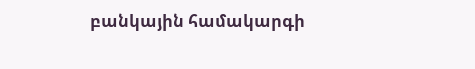բանկային համակարգի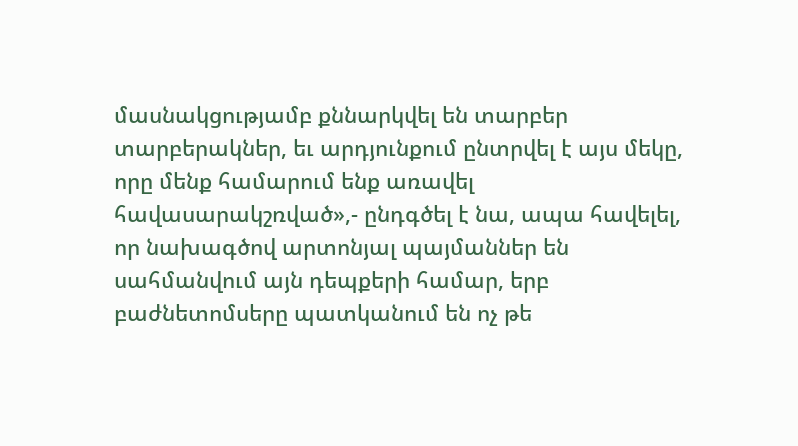մասնակցությամբ քննարկվել են տարբեր տարբերակներ, եւ արդյունքում ընտրվել է այս մեկը, որը մենք համարում ենք առավել հավասարակշռված»,- ընդգծել է նա, ապա հավելել, որ նախագծով արտոնյալ պայմաններ են սահմանվում այն դեպքերի համար, երբ բաժնետոմսերը պատկանում են ոչ թե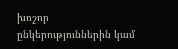խոշոր ընկերություններին կամ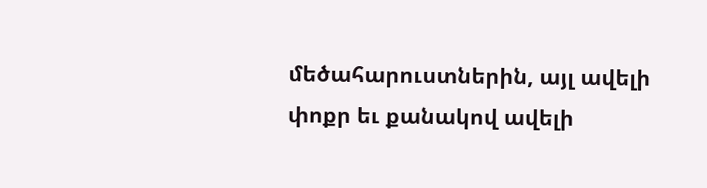մեծահարուստներին, այլ ավելի փոքր եւ քանակով ավելի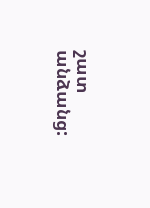շատ անձանց: